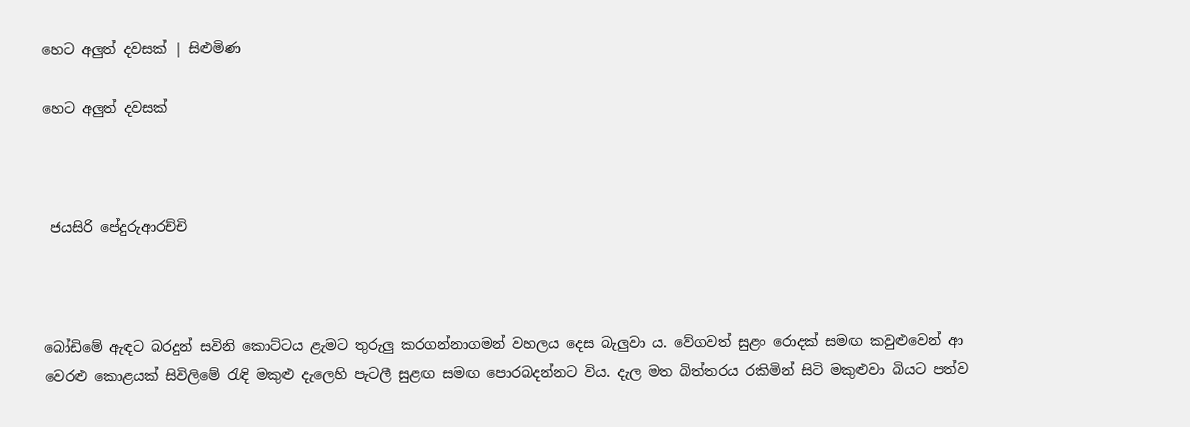හෙට අලුත් දවසක් | සිළුමිණ

හෙට අලුත් දවසක්



 ජයසිරි පේදුරුආරච්චි



බෝඩිමේ ඇඳට බරදුන් සවිනි කොට්ටය ළැමට තුරුලු කරගන්නාගමන් වහලය දෙස බැලුවා ය. වේගවත් සුළං රොදක් සමඟ කවුළුවෙන් ආ වෙරළු කොළයක් සිවිලිමේ රැඳි මකුළු දැලෙහි පැටලී සුළඟ සමඟ පොරබදන්නට විය. දැල මත බිත්තරය රකිමින් සිටි මකුළුවා බියට පත්ව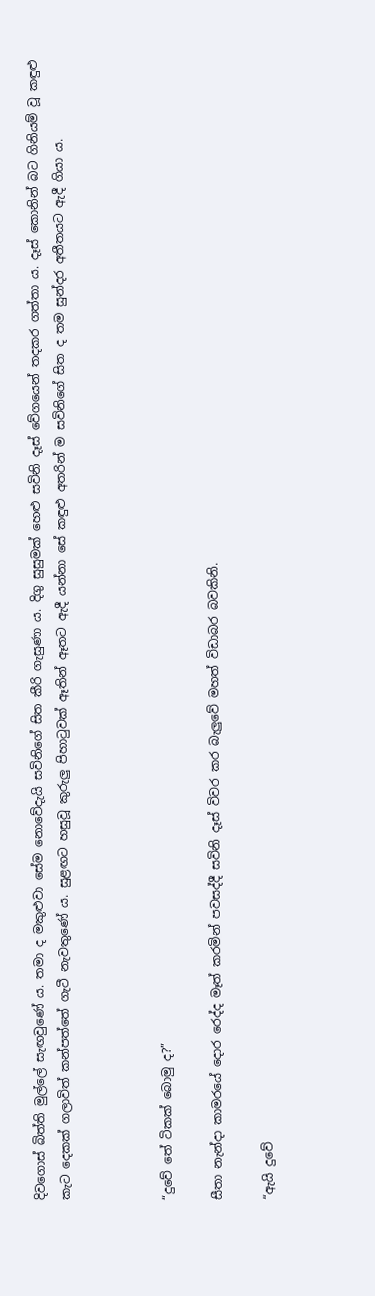දිවගොස් බිත්ති මුල්ලේ සැඟවුණේ ය. තමා ද මකුළුවා සේම නොවේදැයි සවිනිගේ සිත කීරි ගැසුණා ය. දිගු සුසුමක් හෙළු සවිනි දෑස් වේගයෙන් තදකර ගත්තා ය. දෑස් කොනින් බට ගිනියම් වූ කඳුළු කැට දෙකක් ගලාවිත් කන්පත්තේ ගැටී නැවතුණේ ය. සුළඟට හසුවූ කුරුලු පිහාටුවක් ඈතින් ඈතට ඇදී යන්නා සේ කඳුළු අතරින් ම සවිනිගේ සිත ද තම සුන්දර අතීතයට ඇදී ගියා ය.



“දුවේ තේ ටිකක් බොමු ද?”

සීතා නැන්දා කාමරයේ දොර රෙද්ද මෑත් කරමින් පවසද්දී සවිනි දෑස් විවර කර බැලුවේ මහත් විඩාබර බවකිනි.

“ඇයි දුවේ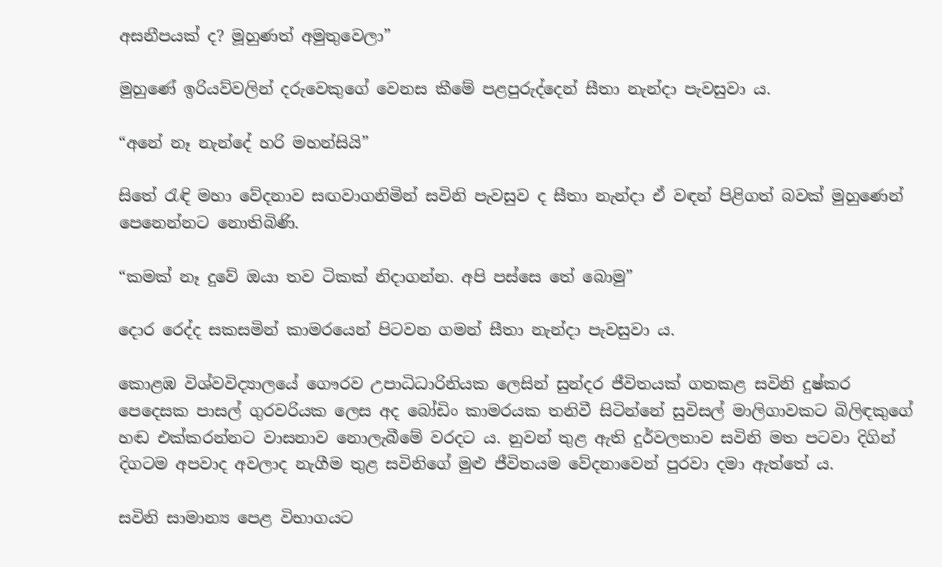අසනීපයක් ද? මූහුණත් අමුතුවෙලා”

මුහුණේ ඉරියව්වලින් දරුවෙකුගේ වෙනස කීමේ පළපුරුද්දෙන් සීතා නැන්දා පැවසුවා ය.

“අනේ නෑ නැන්දේ හරි මහන්සියි”

සිතේ රැඳි මහා වේදනාව සඟවාගනිමින් සවිනි පැවසුව ද සීතා නැන්දා ඒ වඳන් පිළිගත් බවක් මුහුණෙන් පෙනෙන්නට නොතිබිණි.

“කමක් නෑ දුවේ ඔයා තව ටිකක් නිදාගන්න. අපි පස්සෙ තේ බොමු”

දොර රෙද්ද සකසමින් කාමරයෙන් පිටවන ගමන් සීතා නැන්දා පැවසුවා ය.

කොළඹ විශ්වවිද්‍යාලයේ ගෞරව උපාධිධාරිනියක ලෙසින් සුන්දර ජීවිතයක් ගතකළ සවිනි දුෂ්කර පෙදෙසක පාසල් ගුරවරියක ලෙස අද බෝඩිං කාමරයක තනිවී සිටින්නේ සුවිසල් මාලිගාවකට බිලිඳකුගේ හඬ එක්කරන්නට වාසනාව නොලැබීමේ වරදට ය. නුවන් තුළ ඇති දුර්වලතාව සවිනි මත පටවා දිගින් දිගටම අපවාද අවලාද නැගීම තුළ සවිනිගේ මුළු ජීවිතයම වේදනාවෙන් පුරවා දමා ඇත්තේ ය.

සවිනි සාමාන්‍ය පෙළ විභාගයට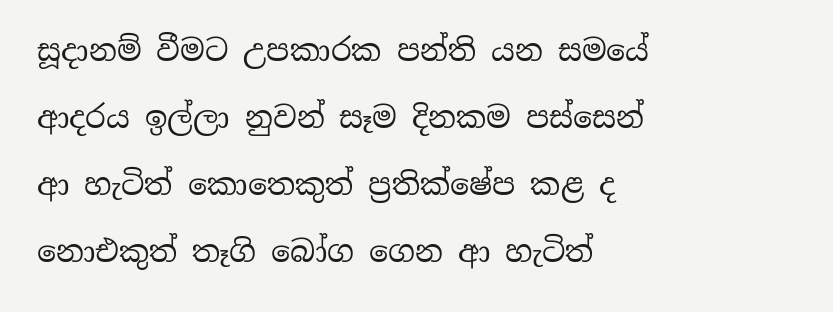සූදානම් වීමට උපකාරක පන්ති යන සමයේ ආදරය ඉල්ලා නුවන් සෑම දිනකම පස්සෙන් ආ හැටිත් කොතෙකුත් ප්‍රතික්ෂේප කළ ද නොඑකුත් තෑගි බෝග ගෙන ආ හැටිත්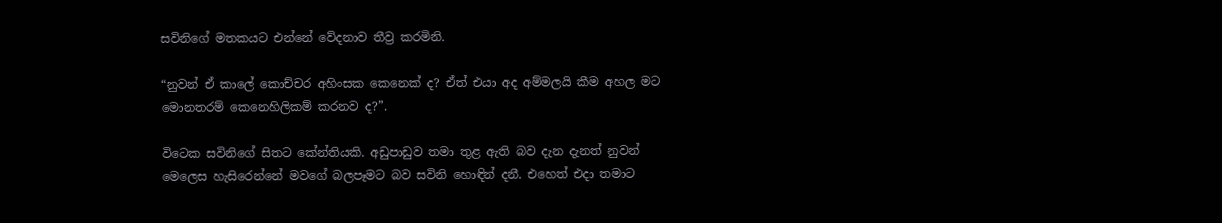සවිනිගේ මතකයට එන්නේ වේදනාව තීව්‍ර කරමිනි.

“නුවන් ඒ කාලේ කොච්චර අහිංසක කෙනෙක් ද? ඒත් එයා අද අම්මලයි කීම අහල මට මොනතරම් කෙනෙහිලිකම් කරනව ද?”.

විටෙක සවිනිගේ සිතට කේන්තියකි. අඩුපාඩුව තමා තුළ ඇති බව දැන දැනත් නුවන් මෙලෙස හැසිරෙන්නේ මවගේ බලපෑමට බව සවිනි හොඳින් දනී. එහෙත් එදා තමාට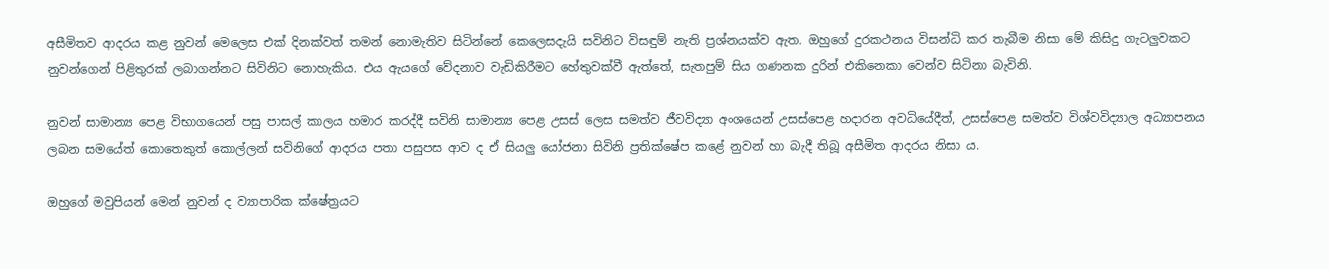අසීමිතව ආදරය කළ නුවන් මෙලෙස එක් දිනක්වත් තමන් නොමැතිව සිටින්නේ කෙලෙසදැයි සවිනිට විසඳුම් නැති ප්‍රශ්නයක්ව ඇත. ඔහුගේ දුරකථනය විසන්ධි කර තැබීම නිසා මේ කිසිදු ගැටලුවකට නුවන්ගෙන් පිළිතුරක් ලබාගන්නට සිවිනිට නොහැකිය. එය ඇයගේ වේදනාව වැඩිකිරීමට හේතුවක්වී ඇත්තේ, සැතපුම් සිය ගණනක දුරින් එකිනෙකා වෙන්ව සිටිනා බැවිනි.

නුවන් සාමාන්‍ය පෙළ විභාගයෙන් පසු පාසල් කාලය හමාර කරද්දී සවිනි සාමාන්‍ය පෙළ උසස් ලෙස සමත්ව ජීවවිද්‍යා අංශයෙන් උසස්පෙළ හදාරන අවධියේදීත්, උසස්පෙළ සමත්ව විශ්වවිද්‍යාල අධ්‍යාපනය ලබන සමයේත් කොතෙකුත් කොල්ලන් සවිනිගේ ආදරය පතා පසුපස ආව ද ඒ සියලු යෝජනා සිවිනි ප්‍රතික්ෂේප කළේ නුවන් හා බැදී තිබූ අසීමිත ආදරය නිසා ය.

ඔහුගේ මවුපියන් මෙන් නුවන් ද ව්‍යාපාරික ක්ෂේත්‍රයට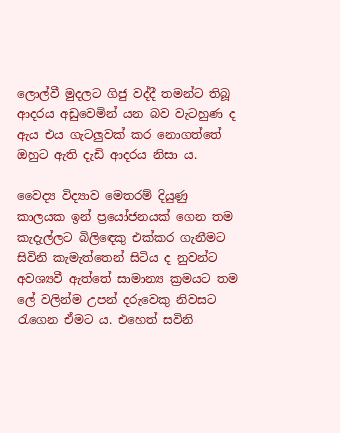ලොල්වී මුදලට ගිජු වද්දී තමන්ට තිබූ ආදරය අඩුවෙමින් යන බව වැටහුණ ද ඇය එය ගැටලුවක් කර නොගත්තේ ඔහුට ඇති දැඩි ආදරය නිසා ය.

වෛද්‍ය විද්‍යාව මෙතරම් දියුණු කාලයක ඉන් ප්‍රයෝජනයක් ගෙන තම කැදැල්ලට බිලිඳෙකු එක්කර ගැනීමට සිවිනි කැමැත්තෙන් සිටිය ද නුවන්ට අවශ්‍යවී ඇත්තේ සාමාන්‍ය ක්‍රමයට තම ලේ වලින්ම උපන් දරුවෙකු නිවසට රැගෙන ඒමට ය. එහෙත් සවිනි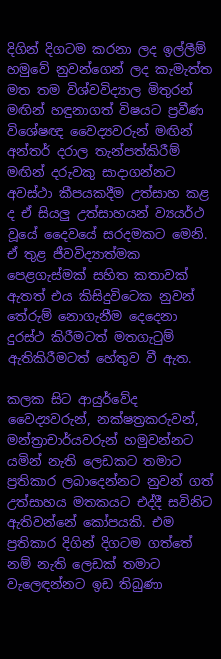දිගින් දිගටම කරනා ලද ඉල්ලීම් හමුවේ නුවන්ගෙන් ලද කැමැත්ත මත තම විශ්වවිද්‍යාල මිතුරන් මඟින් හඳුනාගත් විෂයට ප්‍රවීණ විශේෂඥ වෛද්‍යවරුන් මඟින් අන්තර් දරාල තැන්පත්කිරීම් මඟින් දරුවකු සාදාගන්නට අවස්ථා කීපයකදීම උත්සාහ කළ ද ඒ සියලු උත්සාහයන් ව්‍යයර්ථ වූයේ දෛවයේ සරදමකට මෙනි. ඒ තුළ ජීවවිද්‍යාත්මක පෙළගැස්මක් සහිත කතාවක් ඇතත් එය කිසිදුවිටෙක නුවන් තේරුම් නොගැනීම දෙදෙනා දුරස්ථ කිරීමටත් මතගැටුම් ඇතිකිරීමටත් හේතුව වී ඇත.

කලක සිට ආයුර්වේද වෛද්‍යවරුන්, නක්ෂත්‍රකරුවන්, මන්ත්‍රාචාර්යවරුන් හමුවන්නට යමින් නැති ලෙඩකට තමාට ප්‍රතිකාර ලබාදෙන්නට නුවන් ගත් උත්සාහය මතකයට එද්දී සවිනිට ඇතිවන්නේ කෝපයකි. එම ප්‍රතිකාර දිගින් දිගටම ගත්තේ නම් නැති ලෙඩක් තමාට වැල‌ෙඳන්නට ඉඩ තිබුණා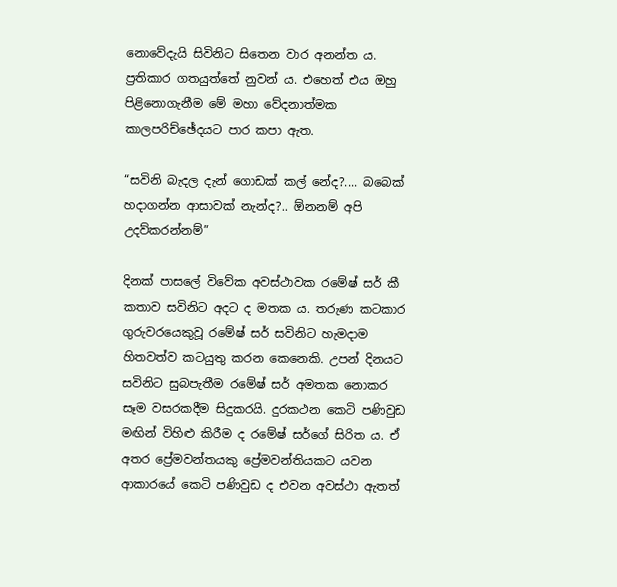නොවේදැයි සිවිනිට සිතෙන වාර අනන්ත ය. ප්‍රතිකාර ගතයුත්තේ නුවන් ය. එහෙත් එය ඔහු පිළිනොගැනීම මේ මහා වේදනාත්මක කාලපරිච්ඡේදයට පාර කපා ඇත.

“සවිනි බැදල දැන් ගොඩක් කල් නේද?.... බබෙක් හදාගන්න ආසාවක් නැන්ද?.. ඕනනම් අපි උදව්කරන්නම්”

දිනක් පාසලේ විවේක අවස්ථාවක රමේෂ් සර් කී කතාව සවිනිට අදට ද මතක ය. තරුණ කටකාර ගුරුවරයෙකුවූ රමේෂ් සර් සවිනිට හැමදාම හිතවත්ව කටයුතු කරන කෙනෙකි. උපන් දිනයට සවිනිට සුබපැතීම රමේෂ් සර් අමතක නොකර සෑම වසරකදීම සිදුකරයි. දුරකථන කෙටි පණිවුඩ මඟින් විහිළු කිරීම ද රමේෂ් සර්ගේ සිරිත ය. ඒ අතර ප්‍රේමවන්තයකු ප්‍රේමවන්තියකට යවන ආකාරයේ කෙටි පණිවුඩ ද එවන අවස්ථා ඇතත්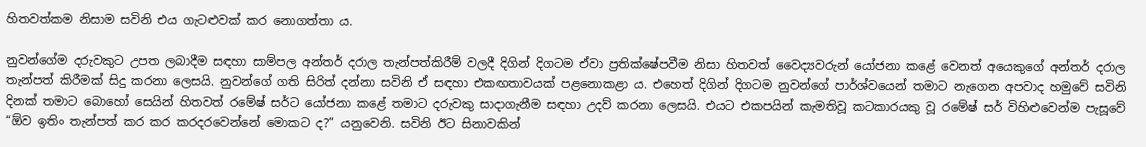හිතවත්කම නිසාම සවිනි එය ගැටළුවක් කර නොගත්තා ය.

නුවන්ගේම දරුවකුට උපත ලබාදීම සඳහා සාම්පල අන්තර් දරාල තැන්පත්කිරීම් වලදී දිගින් දිගටම ඒවා ප්‍රතික්ෂේපවීම නිසා හිතවත් වෛද්‍යවරුන් යෝජනා කළේ වෙනත් අයෙකුගේ අන්තර් දරාල තැන්පත් කිරීමක් සිදු කරනා ලෙසයි. නුවන්ගේ ගති සිරිත් දන්නා සවිනි ඒ සඳහා එකඟතාවයක් පළනොකළා ය. එහෙත් දිගින් දිගටම නුවන්ගේ පාර්ශ්වයෙන් තමාට නැගෙන අපවාද හමුවේ සවිනි දිනක් තමාට බොහෝ සෙයින් හිතවත් රමේෂ් සර්ට යෝජනා කළේ තමාට දරුවකු සාදාගැනීම සඳහා උදව් කරනා ලෙසයි. එයට එකපයින් කැමතිවූ කටකාරයකු වූ රමේෂ් සර් විහිළුවෙන්ම පැසූවේ “ඕව ඉතිං තැන්පත් කර කර කරදරවෙන්නේ මොකට ද?” යනුවෙනි. සවිනි ඊට සිනාවකින්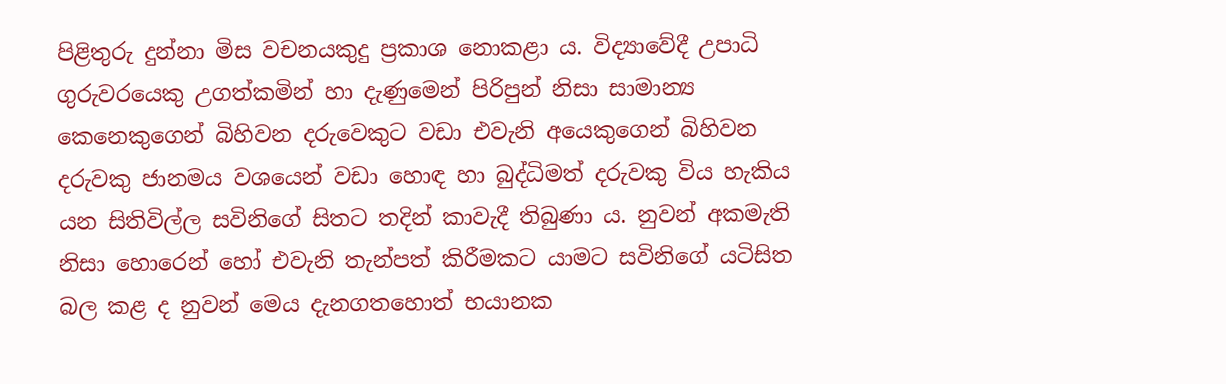පිළිතුරු දුන්නා මිස වචනයකුදු ප්‍රකාශ නොකළා ය. විද්‍යාවේදී උපාධි ගුරුවරයෙකු උගත්කමින් හා දැණුමෙන් පිරිපුන් නිසා සාමාන්‍ය කෙනෙකුගෙන් බිහිවන දරුවෙකුට වඩා එවැනි අයෙකුගෙන් බිහිවන දරුවකු ජානමය වශයෙන් වඩා හොඳ හා බුද්ධිමත් දරුවකු විය හැකිය යන සිතිවිල්ල සවිනිගේ සිතට තදින් කාවැදී තිබුණා ය. නුවන් අකමැති නිසා හොරෙන් හෝ එවැනි තැන්පත් කිරීමකට යාමට සවිනිගේ යටිසිත බල කළ ද නුවන් මෙය දැනගතහොත් භයානක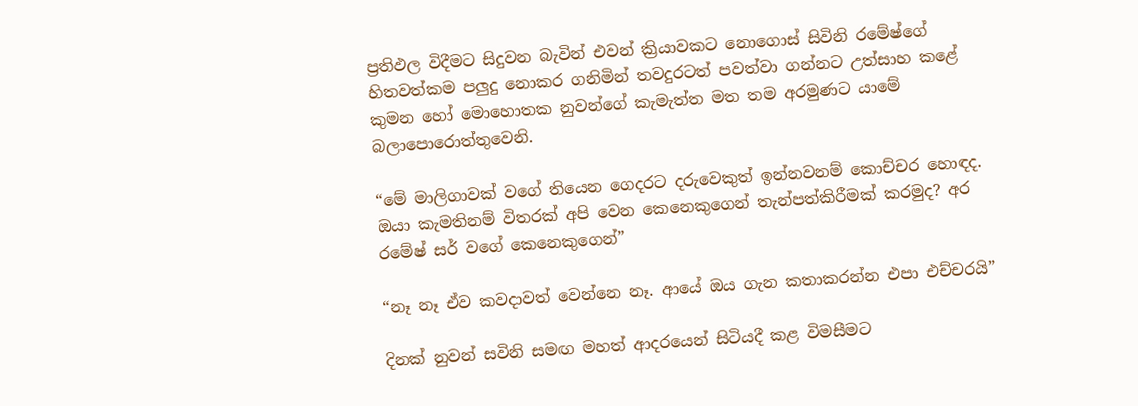ප්‍රතිඵල විදීමට සිදුවන බැවින් එවන් ක්‍රියාවකට නොගොස් සිවිනි රමේෂ්ගේ හිතවත්කම පලුදු නොකර ගනිමින් තවදුරටත් පවත්වා ගන්නට උත්සාහ කළේ කුමන හෝ මොහොතක නුවන්ගේ කැමැත්ත මත තම අරමුණට යාමේ බලාපොරොත්තුවෙනි.

“මේ මාලිගාවක් වගේ තියෙන ගෙදරට දරුවෙකුත් ඉන්නවනම් කොච්චර හොඳද. ඔයා කැමතිනම් විතරක් අපි වෙන කෙනෙකුගෙන් තැන්පත්කිරීමක් කරමුද? අර රමේෂ් සර් වගේ කෙනෙකුගෙන්”

“නෑ නෑ ඒව කවදාවත් වෙන්නෙ නෑ. ආයේ ඔය ගැන කතාකරන්න එපා එච්චරයි”

දිනක් නුවන් සවිනි සමඟ මහත් ආදරයෙන් සිටියදී කළ විමසීමට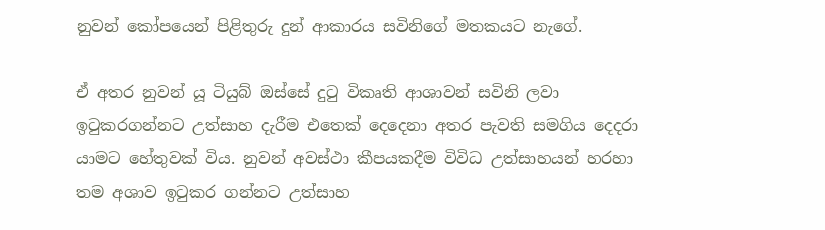නුවන් කෝපයෙන් පිළිතුරු දුන් ආකාරය සවිනිගේ මතකයට නැගේ.

ඒ අතර නුවන් යූ ටියුබ් ඔස්සේ දුටු විකෘති ආශාවන් සවිනි ලවා ඉටුකරගන්නට උත්සාහ දැරීම එතෙක් දෙදෙනා අතර පැවති සමගිය දෙදරා යාමට හේතුවක් විය. නුවන් අවස්ථා කීපයකදීම විවිධ උත්සාහයන් හරහා තම අශාව ඉටුකර ගන්නට උත්සාහ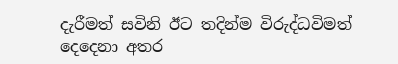දැරීමත් සවිනි ඊට තදින්ම විරුද්ධවිමත් දෙදෙනා අතර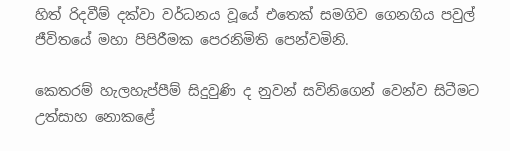හිත් රිදවීම් දක්වා වර්ධනය වූයේ එතෙක් සමගිව ගෙනගිය පවුල් ජීවිතයේ මහා පිපිරීමක පෙරනිමිති පෙන්වමිනි.

කෙතරම් හැලහැප්පීම් සිදුවුණි ද නුවන් සවිනිගෙන් වෙන්ව සිටීමට උත්සාහ නොකළේ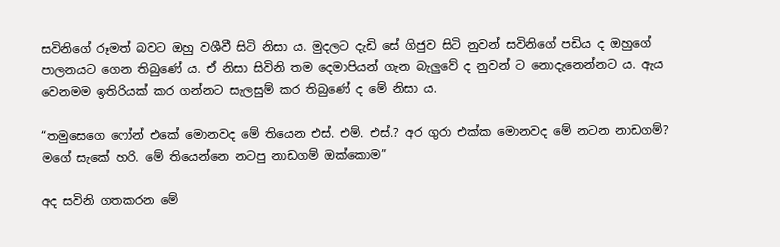සවිනිගේ රූමත් බවට ඔහු වශීවී සිටි නිසා ය. මුදලට දැඩි සේ ගිජුව සිටි නුවන් සවිනිගේ පඩිය ද ඔහුගේ පාලනයට ගෙන තිබුණේ ය. ඒ නිසා සිවිනි තම දෙමාපියන් ගැන බැලුවේ ද නුවන් ට නොදැනෙන්නට ය. ඇය වෙනමම ඉතිරියක් කර ගන්නට සැලසුම් කර තිබුණේ ද මේ නිසා ය.

“තමුසෙගෙ ෆෝන් එකේ මොනවද මේ තියෙන එස්. එම්. එස්.? අර ගුරා එක්ක මොනවද මේ නටන නාඩගම්? මගේ සැකේ හරි. මේ තියෙන්නෙ නටපු නාඩගම් ඔක්කොම”

අද සවිනි ගතකරන මේ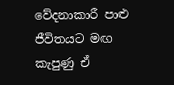වේදනාකාරී පාළු ජීවිතයට මඟ කැපුණු ඒ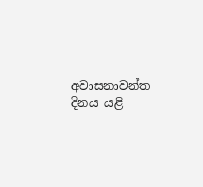අවාසනාවන්ත දිනය යළි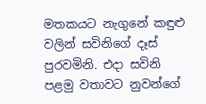මතකයට නැගුනේ කඳුළු වලින් සවිනිගේ දෑස් පුරවමිනි. එදා සවිනි පළමු වතාවට නුවන්ගේ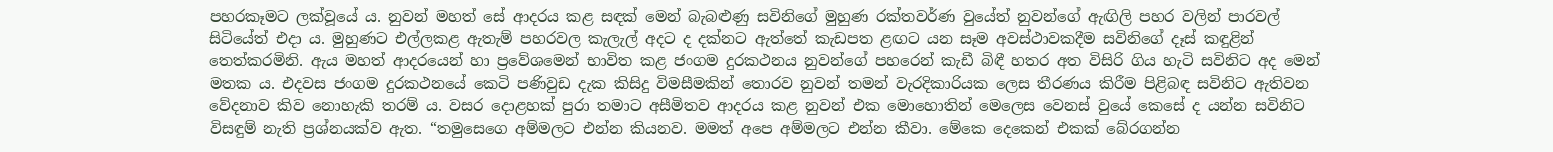පහරකෑමට ලක්වූයේ ය. නුවන් මහත් සේ ආදරය කළ සඳක් මෙන් බැබළුණු සවිනිගේ මුහුණ රක්තවර්ණ වුයේත් නුවන්ගේ ඇඟිලි පහර වලින් පාරවල් සිටියේත් එදා ය. මුහුණට එල්ලකළ ඇතැම් පහරවල කැලැල් අදට ද දක්නට ඇත්තේ කැඩපත ළඟට යන සෑම අවස්ථාවකදීම සවිනිගේ දෑස් කඳුළින් තෙත්කරමිනි. ඇය මහත් ආදරයෙන් හා ප්‍රවේශමෙන් භාවිත කළ ජංගම දුරකථනය නුවන්ගේ පහරෙන් කැඩී බිඳී හතර අත විසිරි ගිය හැටි සවිනිට අද මෙන් මතක ය. එදවස ජංගම දුරකථනයේ කෙටි පණිවුඩ දැක කිසිදු විමසීමකින් තොරව නුවන් තමන් වැරදිකාරියක ලෙස තීරණය කිරීම පිළිබඳ සවිනිට ඇතිවන වේදනාව කිව නොහැකි තරම් ය. වසර දොළහක් පුරා තමාට අසීමිතව ආදරය කළ නුවන් එක මොහොතින් මෙලෙස වෙනස් වුයේ කෙසේ ද යන්න සවිනිට විසඳුම් නැති ප්‍රශ්නයක්ව ඇත. “තමුසෙගෙ අම්මලට එන්න කියනව. මමත් අපෙ අම්මලට එන්න කීවා. මේකෙ දෙකෙන් එකක් බේරගන්න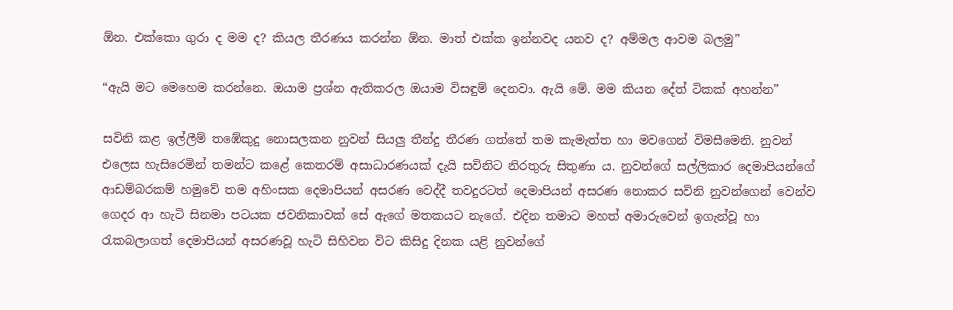ඕන. එක්කො ගුරා ද මම ද? කියල තීරණය කරන්න ඕන. මාත් එක්ක ඉන්නවද යනව ද? අම්මල ආවම බලමු”

“ඇයි මට මෙහෙම කරන්නෙ. ඔයාම ප්‍රශ්න ඇතිකරල ඔයාම විසඳුම් දෙනවා. ඇයි මේ. මම කියන දේත් ටිකක් අහන්න”

සවිනි කළ ඉල්ලීම් තඹේකුදු නොසලකන නුවන් සියලු තීන්දු තීරණ ගත්තේ තම කැමැත්ත හා මවගෙන් විමසීමෙනි. නුවන් එලෙස හැසිරෙමින් තමන්ට කළේ කෙතරම් අසාධාරණයක් දැයි සවිනිට නිරතුරු සිතුණා ය. නුවන්ගේ සල්ලිකාර දෙමාපියන්ගේ ආඩම්බරකම් හමුවේ තම අහිංසක දෙමාපියන් අසරණ වෙද්දී තවදුරටත් දෙමාපියන් අසරණ නොකර සවිනි නුවන්ගෙන් වෙන්ව ගෙදර ආ හැටි සිනමා පටයක ජවනිකාවක් සේ ඇගේ මතකයට නැගේ. එදින තමාට මහත් අමාරුවෙන් ඉගැන්වූ හා රැකබලාගත් දෙමාපියන් අසරණවූ හැටි සිහිවන විට කිසිදු දිනක යළි නුවන්ගේ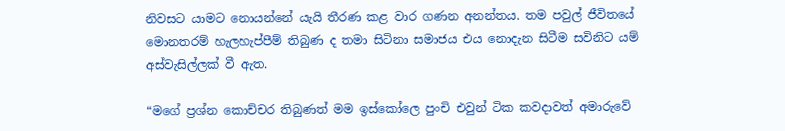නිවසට යාමට නොයන්නේ යැයි තීරණ කළ වාර ගණන අනන්තය. තම පවුල් ජීවිතයේ මොනතරම් හැලහැප්පීම් තිබුණ ද තමා සිටිනා සමාජය එය නොදැන සිටීම සවිනිට යම් අස්වැසිල්ලක් වී ඇත.

“මගේ ප්‍රශ්න කොච්චර තිබුණත් මම ඉස්කෝලෙ පුංචි එවුන් ටික කවදාවත් අමාරුවේ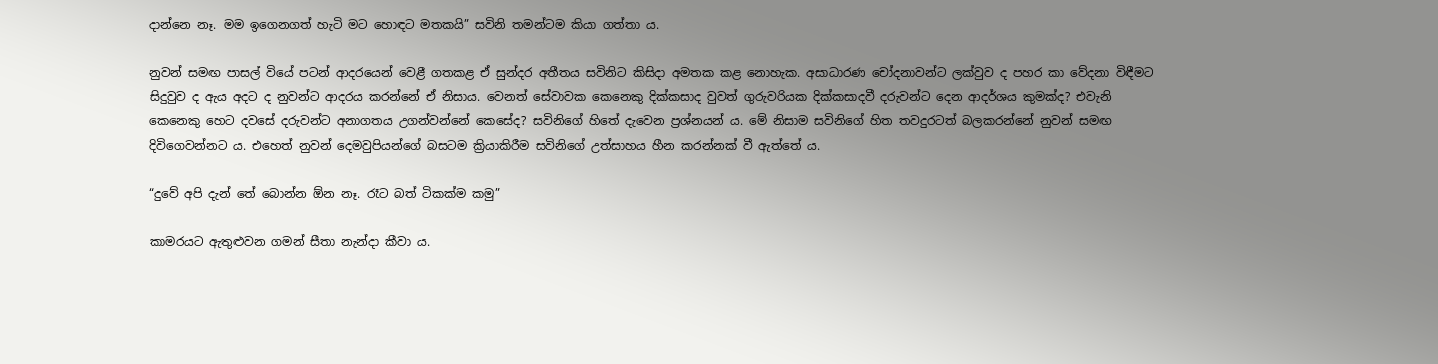දාන්නෙ නෑ. මම ඉගෙනගත් හැටි මට හොඳට මතකයි” සවිනි තමන්ටම කියා ගත්තා ය.

නුවන් සමඟ පාසල් වියේ පටන් ආදරයෙන් වෙළී ගතකළ ඒ සුන්දර අතීතය සවිනිට කිසිදා අමතක කළ නොහැක. අසාධාරණ චෝදනාවන්ට ලක්වුව ද පහර කා වේදනා විඳීමට සිදුවුව ද ඇය අදට ද නුවන්ට ආදරය කරන්නේ ඒ නිසාය. වෙනත් සේවාවක කෙනෙකු දික්කසාද වුවත් ගුරුවරියක දික්කසාදවී දරුවන්ට දෙන ආදර්ශය කුමක්ද? එවැනි කෙනෙකු හෙට දවසේ දරුවන්ට අනාගතය උගන්වන්නේ කෙසේද? සවිනිගේ හිතේ දැවෙන ප්‍රශ්නයන් ය. මේ නිසාම සවිනිගේ හිත තවදුරටත් බලකරන්නේ නුවන් සමඟ දිවිගෙවන්නට ය. එහෙත් නුවන් දෙමවුපියන්ගේ බසටම ක්‍රියාකිරීම සවිනිගේ උත්සාහය හීන කරන්නක් වී ඇත්තේ ය.

“දුවේ අපි දැන් තේ බොන්න ඕන නෑ. රෑට බත් ටිකක්ම කමු”

කාමරයට ඇතුළුවන ගමන් සීතා නැන්දා කීවා ය.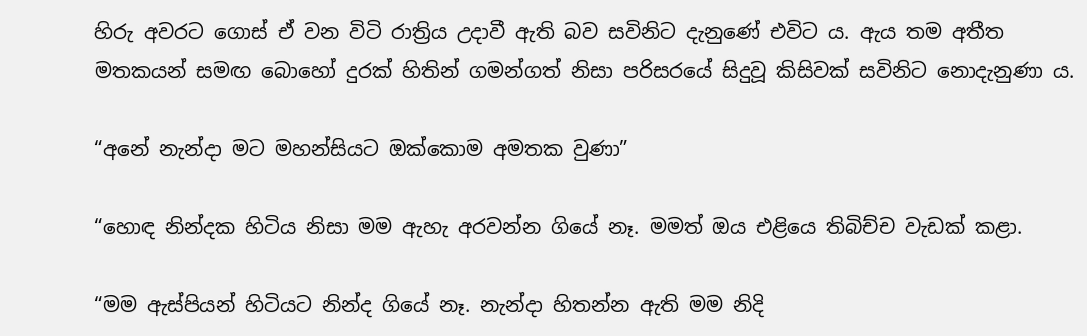හිරු අවරට ගොස් ඒ වන විටි රාත්‍රිය උදාවී ඇති බව සවිනිට දැනුණේ එවිට ය. ඇය තම අතීත මතකයන් සමඟ බොහෝ දුරක් හිතින් ගමන්ගත් නිසා පරිසරයේ සිදුවූ කිසිවක් සවිනිට නොදැනුණා ය.

“අනේ නැන්දා මට මහන්සියට ඔක්කොම අමතක වුණා”

“හොඳ නින්දක හිටිය නිසා මම ඇහැ අරවන්න ගියේ නෑ. මමත් ඔය එළියෙ තිබිච්ච වැඩක් කළා.

“මම ඇස්පියන් හිටියට නින්ද ගියේ නෑ. නැන්දා හිතන්න ඇති මම නිදි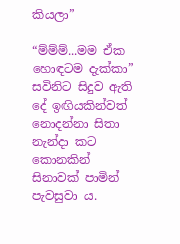කියලා”

“ම්ම්ම්...මම ඒක හොඳටම දැක්කා” සවිනිට සිදුව ඇති දේ ඉඟියකින්වත් නොදන්නා සිතා නැන්දා කට කොනකින් සිනාවක් පාමින් පැවසුවා ය.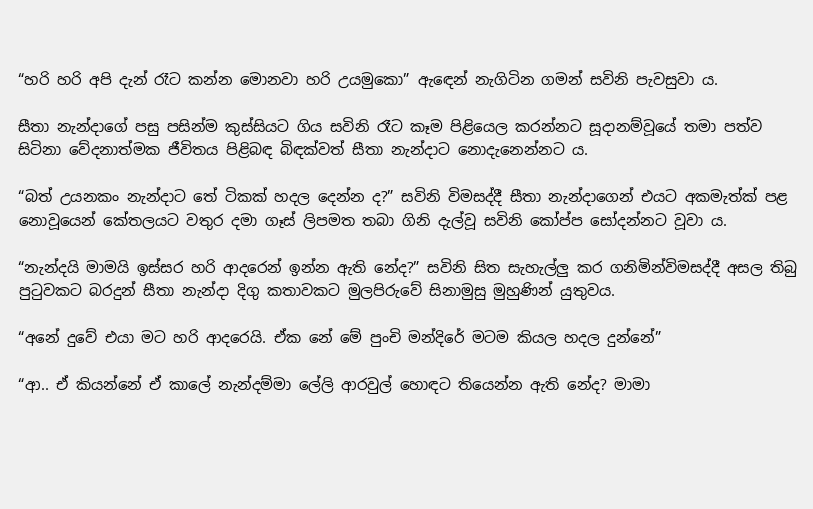“හරි හරි අපි දැන් රෑට කන්න මොනවා හරි උයමුකො” ඇඳෙන් නැගිටින ගමන් සවිනි පැවසුවා ය.

සීතා නැන්දාගේ පසු පසින්ම කුස්සියට ගිය සවිනි රෑට කෑම පිළියෙල කරන්නට සූදානම්වූයේ තමා පත්ව සිටිනා වේදනාත්මක ජීවිතය පිළිබඳ බිඳක්වත් සීතා නැන්දාට නොදැනෙන්නට ය.

“බත් උයනකං නැන්දාට තේ ටිකක් හදල දෙන්න ද?” සවිනි විමසද්දී සීතා නැන්දාගෙන් එයට අකමැත්ක් පළ නොවූයෙන් කේතලයට වතුර දමා ගෑස් ලිපමත තබා ගිනි දැල්වූ සවිනි කෝප්ප සෝදන්නට වූවා ය.

“නැන්දයි මාමයි ඉස්සර හරි ආදරෙන් ඉන්න ඇති නේද?” සවිනි සිත සැහැල්ලු කර ගනිමින්විමසද්දී අසල තිබු පුටුවකට බරදුන් සීතා නැන්දා දිගු කතාවකට මුලපිරුවේ සිනාමුසු මුහුණින් යුතුවය.

“අනේ දුවේ එයා මට හරි ආදරෙයි. ඒක නේ මේ පුංචි මන්දිරේ මටම කියල හදල දුන්නේ”

“ආ.. ඒ කියන්නේ ඒ කාලේ නැන්දම්මා ලේලි ආරවුල් හොඳට තියෙන්න ඇති නේද? මාමා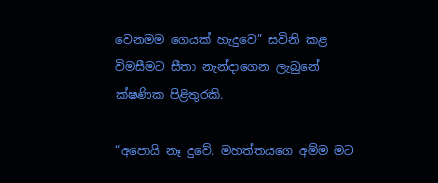වෙනමම ගෙයක් හැදුවෙ” සවිනි කළ විමසීමට සීතා නැන්දාගෙන ලැබුනේ ක්ෂණික පිළිතුරකි.

“අපොයි නෑ දුවේ. මහත්තයගෙ අම්ම මට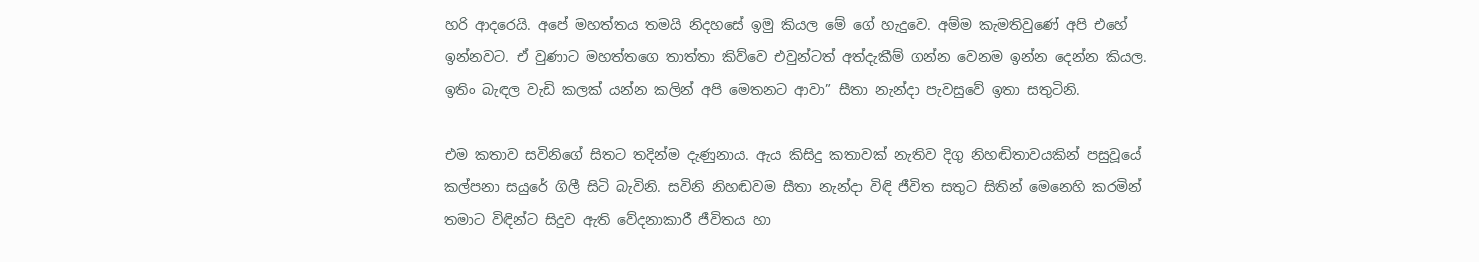හරි ආදරෙයි. අපේ මහත්තය තමයි නිදහසේ ඉමු කියල මේ ගේ හැදුවෙ. අම්ම කැමතිවුණේ අපි එහේ ඉන්නවට. ඒ වුණාට මහත්තගෙ තාත්තා කිව්වෙ එවුන්ටත් අත්දැකීම් ගන්න වෙනම ඉන්න දෙන්න කියල. ඉතිං බැඳල වැඩි කලක් යන්න කලින් අපි මෙතනට ආවා” සීතා නැන්දා පැවසුවේ ඉතා සතුටිනි.

එම කතාව සවිනිගේ සිතට තදින්ම දැණුනාය. ඇය කිසිදු කතාවක් නැතිව දිගු නිහඬිතාවයකින් පසුවූයේ කල්පනා සයුරේ ගිලී සිටි බැවිනි. සවිනි නිහඬවම සීතා නැන්දා විඳි ජීවිත සතුට සිතින් මෙනෙහි කරමින් තමාට විඳින්ට සිදුව ඇති වේදනාකාරී ජීවිතය හා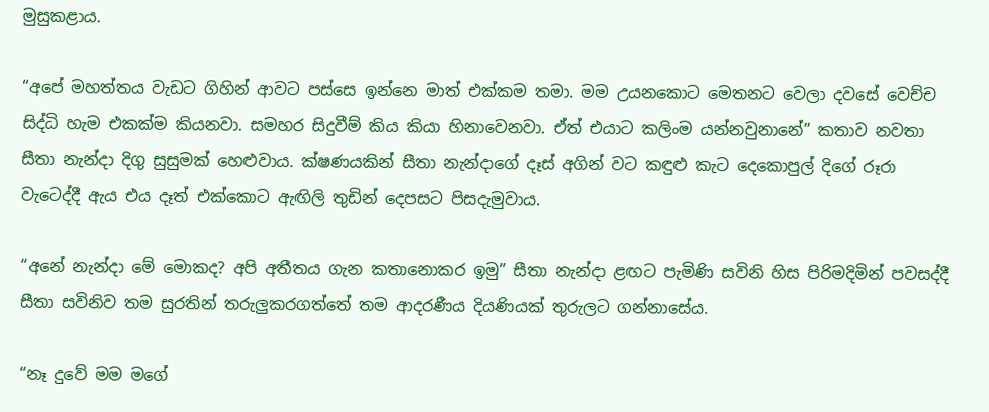මුසුකළාය.

“අපේ මහත්තය වැඩට ගිහින් ආවට පස්සෙ ඉන්නෙ මාත් එක්කම තමා. මම උයනකොට මෙතනට වෙලා දවසේ වෙච්ච සිද්ධි හැම එකක්ම කියනවා. සමහර සිදුවීම් කිය කියා හිනාවෙනවා. ඒත් එයාට කලිංම යන්නවුනානේ” කතාව නවතා සීතා නැන්දා දිගු සුසුමක් හෙළුවාය. ක්ෂණයකින් සීතා නැන්දාගේ දෑස් අගින් වට කඳුළු කැට දෙකොපුල් දිගේ රූරා වැටෙද්දී ඇය එය දෑත් එක්කොට ඇඟිලි තුඩින් දෙපසට පිසදැමුවාය.

“අනේ නැන්දා මේ මොකද? අපි අතීතය ගැන කතානොකර ඉමු” සීතා නැන්දා ළඟට පැමිණි සවිනි හිස පිරිමදිමින් පවසද්දී සීතා සවිනිව තම සුරතින් තරුලුකරගත්තේ තම ආදරණීය දියණියක් තුරුලට ගන්නාසේය.

“නෑ දුවේ මම මගේ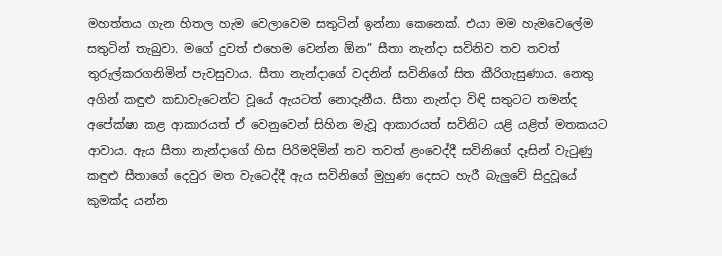මහත්තය ගැන හිතල හැම වෙලාවෙම සතුටින් ඉන්නා කෙනෙක්. එයා මම හැමවෙලේම සතුටින් තැබුවා. මගේ දුවත් එහෙම වෙන්න ඕන” සීතා නැන්දා සවිනිව තව තවත් තුරුල්කරගනිමින් පැවසුවාය. සීතා නැන්දාගේ වදනින් සවිනිගේ සිත කීරිගැසුණාය. නෙතු අගින් කඳුළු කඩාවැටෙන්ට වූයේ ඇයටත් නොදැනීය. සීතා නැන්දා විඳි සතුටට තමන්ද අපේක්ෂා කළ ආකාරයත් ඒ වෙනුවෙන් සිහින මැවූ ආකාරයත් සවිනිට යළි යළිත් මතකයට ආවාය. ඇය සීතා නැන්දාගේ හිස පිරිමදිමින් තව තවත් ළංවෙද්දී සවිනිගේ දෑසින් වැටුණු කඳුළු සීතාගේ දෙවුර මත වැටෙද්දී ඇය සවිනිගේ මුහුණ දෙසට හැරී බැලුවේ සිදුවූයේ කුමක්ද යන්න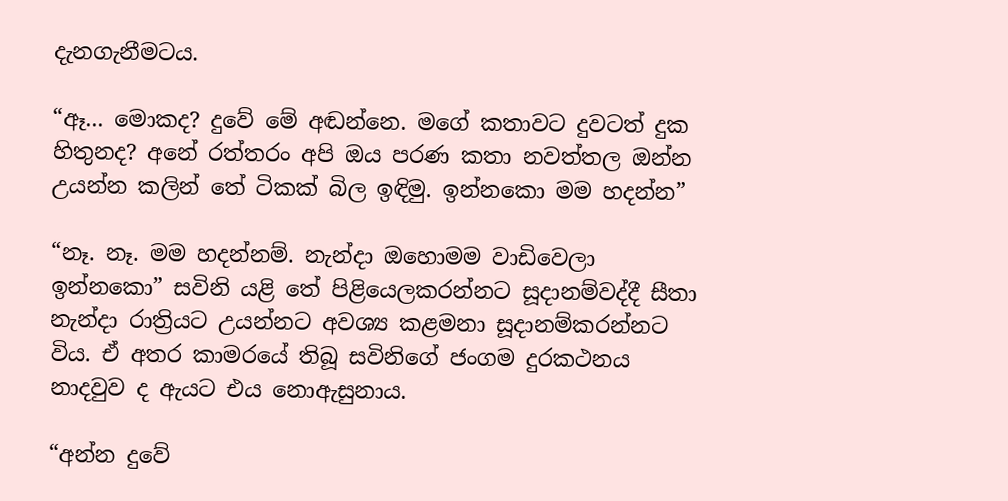දැනගැනීමටය.

“ඈ... මොකද? දුවේ මේ අඬන්නෙ. මගේ කතාවට දුවටත් දුක හිතුනද? අනේ රත්තරං අපි ඔය පරණ කතා නවත්තල ඔන්න උයන්න කලින් තේ ටිකක් බිල ඉඳිමු. ඉන්නකො මම හදන්න”

“නෑ. නෑ. මම හදන්නම්. නැන්දා ඔහොමම වාඩිවෙලා ඉන්නකො” සවිනි යළි තේ පිළියෙලකරන්නට සූදානම්වද්දී සීතා නැන්දා රාත්‍රියට උයන්නට අවශ්‍ය කළමනා සූදානම්කරන්නට විය. ඒ අතර කාමරයේ තිබූ සවිනිගේ ජංගම දුරකථනය නාදවුව ද ඇයට එය නොඇසුනාය.

“අන්න දුවේ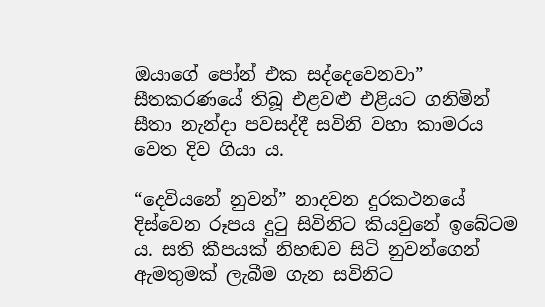ඔයාගේ පෝන් එක සද්දෙවෙනවා” සීතකරණයේ තිබූ එළවළු එළියට ගනිමින් සීතා නැන්දා පවසද්දී සවිනි වහා කාමරය වෙත දිව ගියා ය.

“දෙවියනේ නුවන්” නාදවන දුරකථනයේ දිස්වෙන රූපය දුටු සිවිනිට කියවුනේ ඉබේටම ය. සති කීපයක් නිහඬව සිටි නුවන්ගෙන් ඇමතුමක් ලැබීම ගැන සවිනිට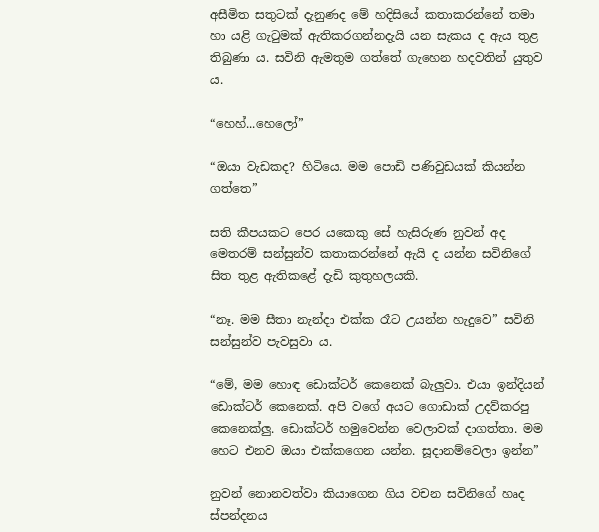අසීමිත සතුටක් දැනුණද මේ හදිසියේ කතාකරන්නේ තමා හා යළි ගැටුමක් ඇතිකරගන්නදැයි යන සැකය ද ඇය තුළ තිබුණා ය. සවිනි ඇමතුම ගත්තේ ගැහෙන හදවතින් යුතුව ය.

“හෙහ්...හෙලෝ”

“ඔයා වැඩකද? හිටියෙ. මම පොඩි පණිවුඩයක් කියන්න ගත්තෙ”

සති කීපයකට පෙර යකෙකු සේ හැසිරුණ නුවන් අද මෙතරම් සන්සුන්ව කතාකරන්නේ ඇයි ද යන්න සවිනිගේ සිත තුළ ඇතිකළේ දැඩි කුතුහලයකි.

“නෑ. මම සීතා නැන්දා එක්ක රෑට උයන්න හැදුවෙ” සවිනි සන්සුන්ව පැවසුවා ය.

“මේ, මම හොඳ ඩොක්ටර් කෙනෙක් බැලුවා. එයා ඉන්දියන් ඩොක්ටර් කෙනෙක්. අපි වගේ අයට ගොඩාක් උදව්කරපු කෙනෙක්ලු. ඩොක්ටර් හමුවෙන්න වෙලාවක් දාගත්තා. මම හෙට එනව ඔයා එක්කගෙන යන්න. සූදානම්වෙලා ඉන්න”

නුවන් නොනවත්වා කියාගෙන ගිය වචන සවිනිගේ හෘද ස්පන්දනය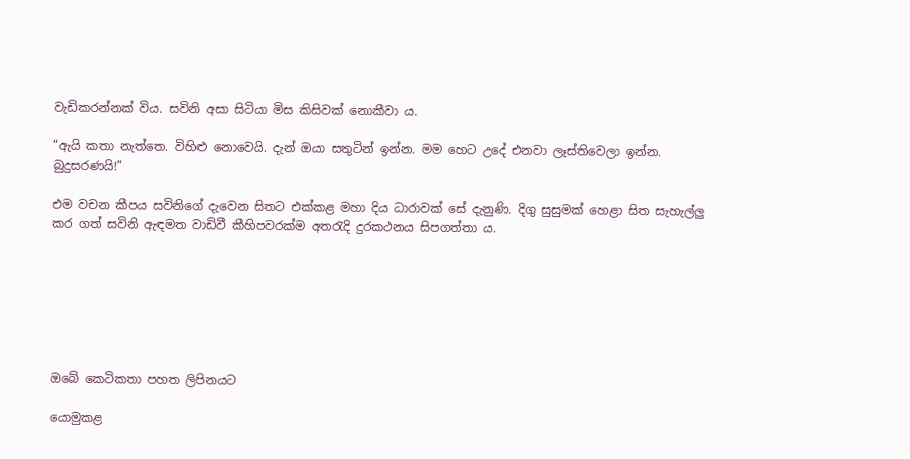වැඩිකරන්නක් විය. සවිනි අසා සිටියා මිස කිසිවක් නොකීවා ය.

“ඇයි කතා නැත්තෙ. විහිළු නොවෙයි. දැන් ඔයා සතුටින් ඉන්න. මම හෙට උදේ එනවා ලෑස්තිවෙලා ඉන්න. බුදුසරණයි!”

එම වචන කීපය සවිනිගේ දැවෙන සිතට එක්කළ මහා දිය ධාරාවක් සේ දැනුණි. දිගු සුසුමක් හෙළා සිත සැහැල්ලු කර ගත් සවිනි ඇඳමත වාඩිවී කීහිපවරක්ම අතරැදි දුරකථනය සිපගත්තා ය.







ඔබේ කෙටිකතා පහත ලිපිනයට

යොමුකළ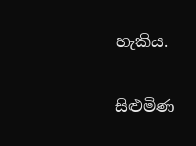හැකිය.

සිළුමිණ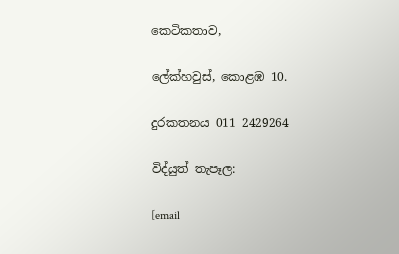කෙටිකතාව,

ලේක්හවුස්, කොළඹ 10.

දුරකතනය 011 2429264

විද්යුත් තැපෑල:

[email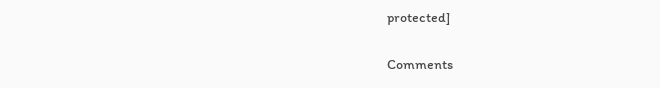protected]

Comments